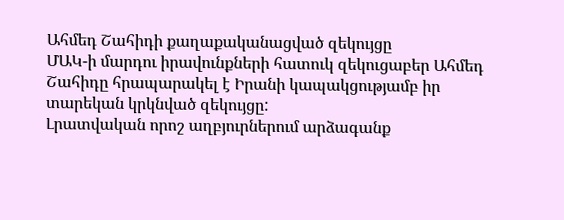Ահմեդ Շահիդի քաղաքականացված զեկույցը
ՄԱԿ-ի մարդու իրավունքների հատուկ զեկուցաբեր Ահմեդ Շահիդը հրապարակել է Իրանի կապակցությամբ իր տարեկան կրկնված զեկույցը:
Լրատվական որոշ աղբյուրներում արձագանք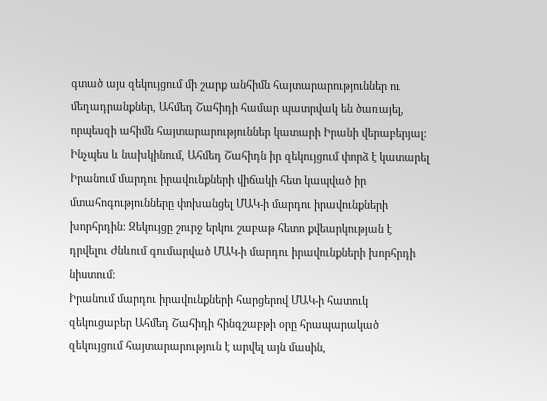գտած այս զեկույցում մի շարք անհիմն հայտարարություններ ու մեղադրանքներ, Ահմեդ Շահիդի համար պատրվակ են ծառայել, որպեսզի ահիմն հայտարարություններ կատարի Իրանի վերաբերյալ:
Ինչպես և նախկինում, Ահմեդ Շահիդն իր զեկույցում փորձ է կատարել Իրանում մարդու իրավունքների վիճակի հետ կապված իր մտահոգությունները փոխանցել ՄԱԿ-ի մարդու իրավունքների խորհրդին: Զեկույցը շուրջ երկու շաբաթ հետո քվեարկության է դրվելու Ժնևում գումարված ՄԱԿ-ի մարդու իրավունքների խորհրդի նիստում:
Իրանում մարդու իրավունքների հարցերով ՄԱԿ-ի հատուկ զեկուցաբեր Ահմեդ Շահիդի հինգշաբթի օրը հրապարակած զեկույցում հայտարարություն է արվել այն մասին,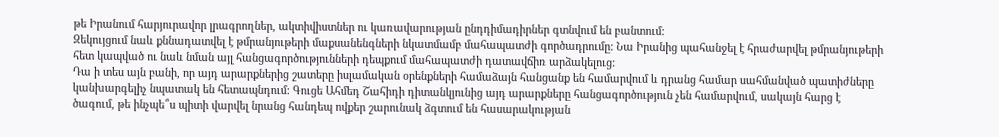թե Իրանում հարյուրավոր լրագրողներ, ակտիվիստներ ու կառավարության ընդդիմադիրներ գտնվում են բանտում:
Զեկույցում նաև քննադատվել է թմրանյութերի մաքսանենգների նկատմամբ մահապատժի գործադրումը: Նա Իրանից պահանջել է հրաժարվել թմրանյութերի հետ կապված ու նաև նման այլ հանցագործությունների դեպքում մահապատժի դատավճիռ արձակելուց:
Դա ի տես այն բանի, որ այդ արարքներից շատերը իսլամական օրենքների համաձայն հանցանք են համարվում և դրանց համար սահմանված պատիժները կանխարգելիչ նպատակ են հետապնդում: Գուցե Ահմեդ Շահիդի դիտանկյունից այդ արարքները հանցագործություն չեն համարվում, սակայն հարց է ծագում, թե ինչպե՞ս պիտի վարվել նրանց հանդեպ ովքեր շարունակ ձգտում են հասարակության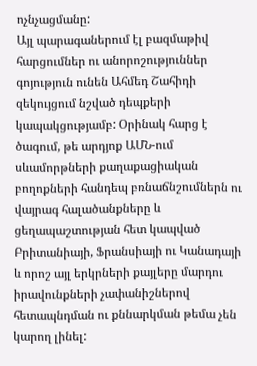ոչնչացմանը:
Այլ պարագաներում էլ բազմաթիվ հարցումներ ու անորոշություններ գոյություն ունեն Ահմեդ Շահիդի զեկույցում նշված դեպքերի կապակցությամբ: Օրինակ հարց է ծագում, թե արդյոք ԱՄՆ-ում սևամորթների քաղաքացիական բողոքների հանդեպ բռնաճնշումներն ու վայրագ հալածանքները և ցեղապաշտության հետ կապված Բրիտանիայի, Ֆրանսիայի ու Կանադայի և որոշ այլ երկրների քայլերը մարդու իրավունքների չափանիշներով հետապնդման ու քննարկման թեմա չեն կարող լինել: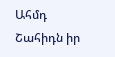Ահմդ Շահիդն իր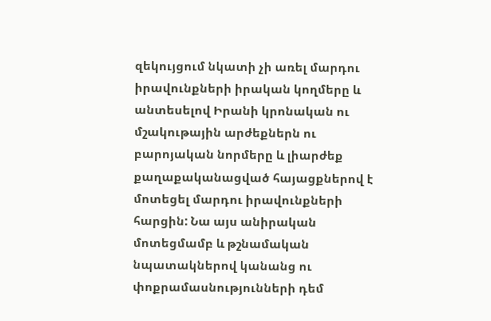զեկույցում նկատի չի առել մարդու իրավունքների իրական կողմերը և անտեսելով Իրանի կրոնական ու մշակութային արժեքներն ու բարոյական նորմերը և լիարժեք քաղաքականացված հայացքներով է մոտեցել մարդու իրավունքների հարցին: Նա այս անիրական մոտեցմամբ և թշնամական նպատակներով կանանց ու փոքրամասնությունների դեմ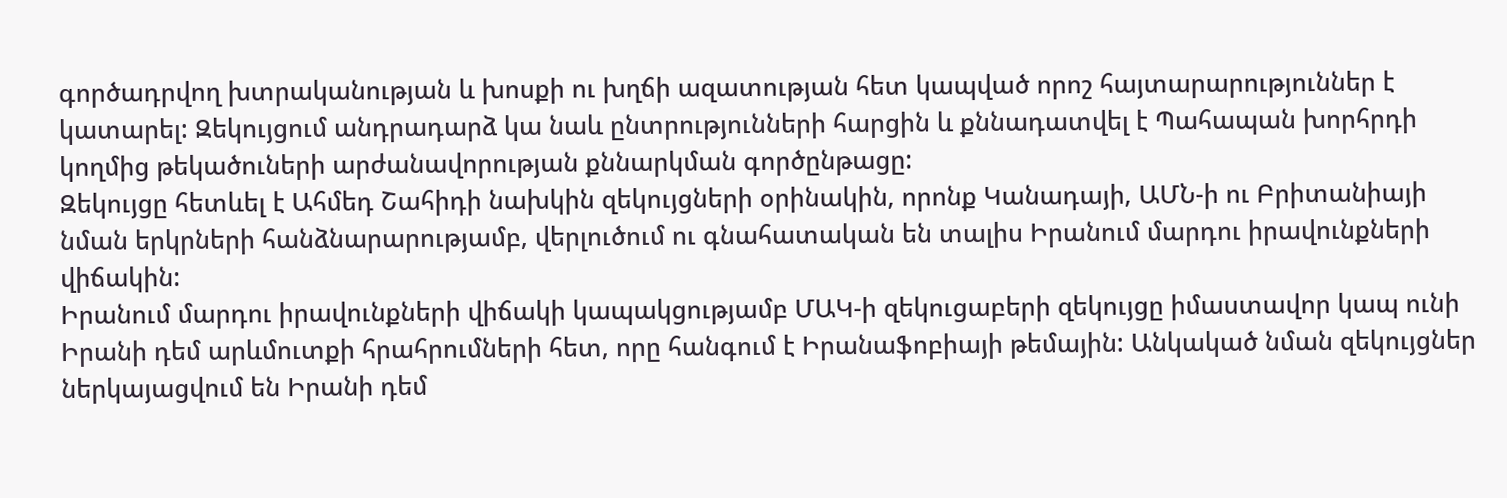գործադրվող խտրականության և խոսքի ու խղճի ազատության հետ կապված որոշ հայտարարություններ է կատարել: Զեկույցում անդրադարձ կա նաև ընտրությունների հարցին և քննադատվել է Պահապան խորհրդի կողմից թեկածուների արժանավորության քննարկման գործընթացը:
Զեկույցը հետևել է Ահմեդ Շահիդի նախկին զեկույցների օրինակին, որոնք Կանադայի, ԱՄՆ-ի ու Բրիտանիայի նման երկրների հանձնարարությամբ, վերլուծում ու գնահատական են տալիս Իրանում մարդու իրավունքների վիճակին:
Իրանում մարդու իրավունքների վիճակի կապակցությամբ ՄԱԿ-ի զեկուցաբերի զեկույցը իմաստավոր կապ ունի Իրանի դեմ արևմուտքի հրահրումների հետ, որը հանգում է Իրանաֆոբիայի թեմային: Անկակած նման զեկույցներ ներկայացվում են Իրանի դեմ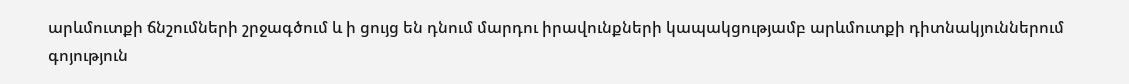արևմուտքի ճնշումների շրջագծում և ի ցույց են դնում մարդու իրավունքների կապակցությամբ արևմուտքի դիտնակյուններում գոյություն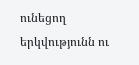ունեցող երկվությունն ու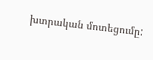խտրական մոտեցումը: